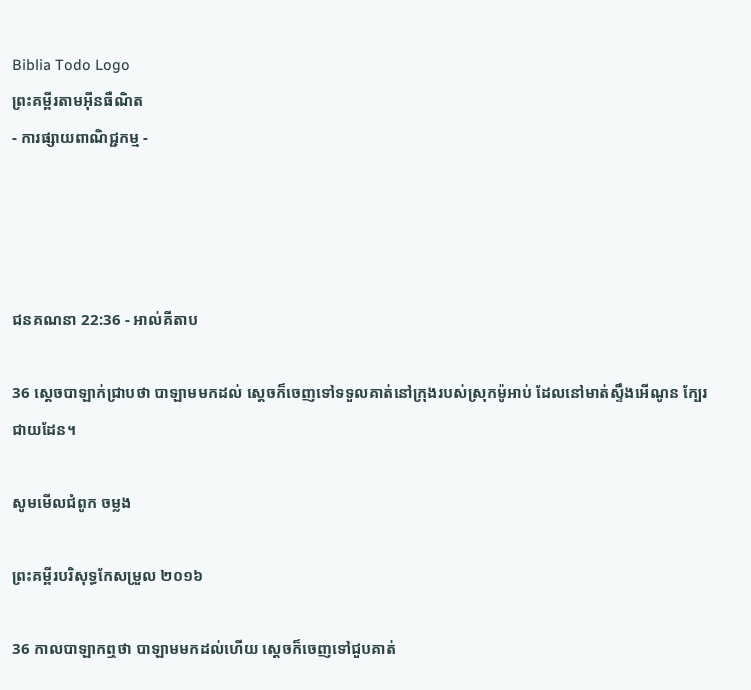Biblia Todo Logo
ព្រះគម្ពីរតាមអ៊ីនធឺណិត
- ការផ្សាយពាណិជ្ជកម្ម -




ជន‌គណនា 22:36 - អាល់គីតាប

36 ស្តេចបាឡាក់ជ្រាបថា បាឡាមមកដល់ ស្តេចក៏ចេញទៅទទួលគាត់នៅក្រុងរបស់ស្រុកម៉ូអាប់ ដែលនៅមាត់ស្ទឹងអើណូន ក្បែរជាយដែន។

សូមមើលជំពូក ចម្លង

ព្រះគម្ពីរបរិសុទ្ធកែសម្រួល ២០១៦

36 កាលបាឡាកឮថា បាឡាមមកដល់ហើយ ស្ដេចក៏ចេញទៅជួបគាត់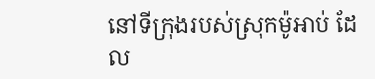នៅទីក្រុងរបស់ស្រុកម៉ូអាប់ ដែល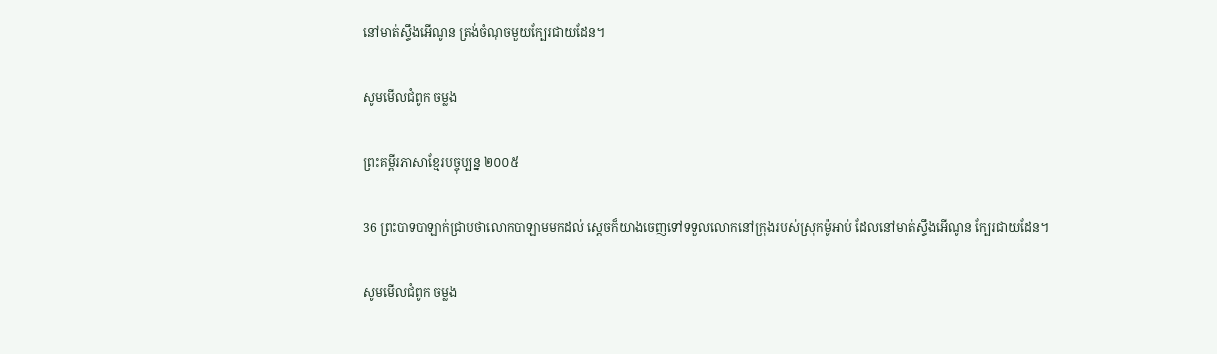នៅមាត់ស្ទឹងអើណូន ត្រង់ចំណុចមួយក្បែរជាយដែន។

សូមមើលជំពូក ចម្លង

ព្រះគម្ពីរភាសាខ្មែរបច្ចុប្បន្ន ២០០៥

36 ព្រះ‌បាទបាឡាក់ជ្រាបថាលោកបាឡាមមកដល់ ស្ដេចក៏យាងចេញទៅទទួលលោកនៅក្រុងរបស់ស្រុកម៉ូអាប់ ដែលនៅមាត់ស្ទឹងអើ‌ណូន ក្បែរជាយដែន។

សូមមើលជំពូក ចម្លង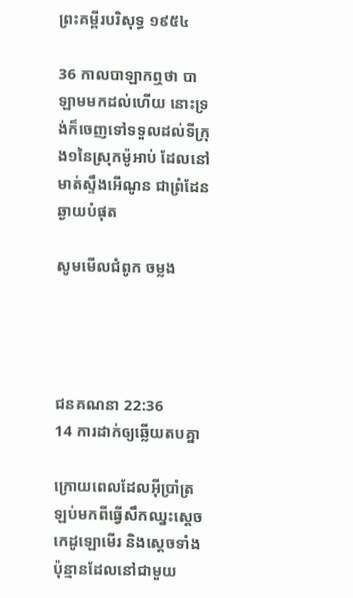ព្រះគម្ពីរបរិសុទ្ធ ១៩៥៤

36 កាលបាឡាកឮថា បាឡាមមកដល់ហើយ នោះទ្រង់ក៏ចេញទៅទទួលដល់ទីក្រុង១នៃស្រុកម៉ូអាប់ ដែលនៅមាត់ស្ទឹងអើណូន ជាព្រំ‌ដែនឆ្ងាយបំផុត

សូមមើលជំពូក ចម្លង




ជន‌គណនា 22:36
14 ការដាក់ឲ្យឆ្លើយតបគ្នា

ក្រោយពេលដែលអ៊ីប្រាំត្រឡប់មកពីធ្វើសឹកឈ្នះស្តេចកេដូ‌ឡោមើរ និងស្តេចទាំងប៉ុន្មានដែលនៅជាមួយ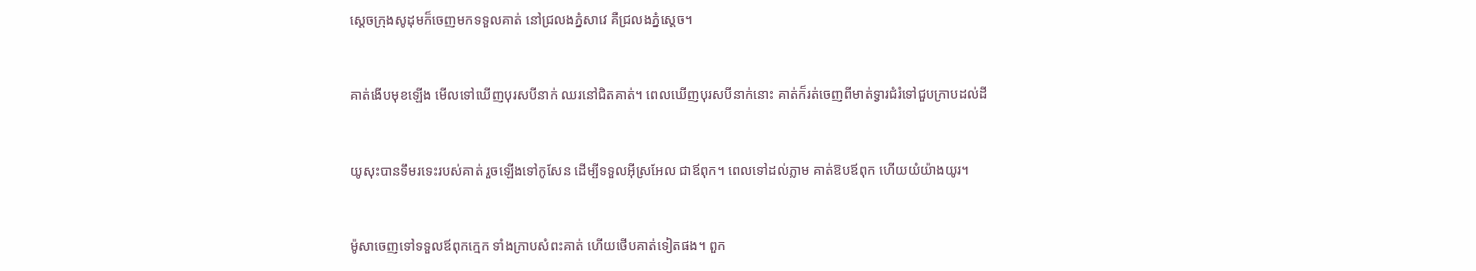ស្តេចក្រុងសូដុមក៏ចេញមកទទួលគាត់ នៅជ្រលងភ្នំសាវេ គឺជ្រលងភ្នំស្តេច។


គាត់ងើបមុខឡើង មើលទៅឃើញបុរសបីនាក់ ឈរនៅជិតគាត់។ ពេលឃើញបុរសបីនាក់នោះ គាត់ក៏រត់ចេញពីមាត់ទ្វារជំរំទៅជួបក្រាបដល់ដី


យូសុះបានទឹមរទេះរបស់គាត់ រួចឡើងទៅកូសែន ដើម្បីទទួលអ៊ីស្រ‌អែល ជាឪពុក។ ពេលទៅដល់ភ្លាម គាត់ឱបឪពុក ហើយយំយ៉ាងយូរ។


ម៉ូសាចេញទៅទទួលឪពុកក្មេក ទាំងក្រាបសំពះគាត់ ហើយថើបគាត់ទៀតផង។ ពួក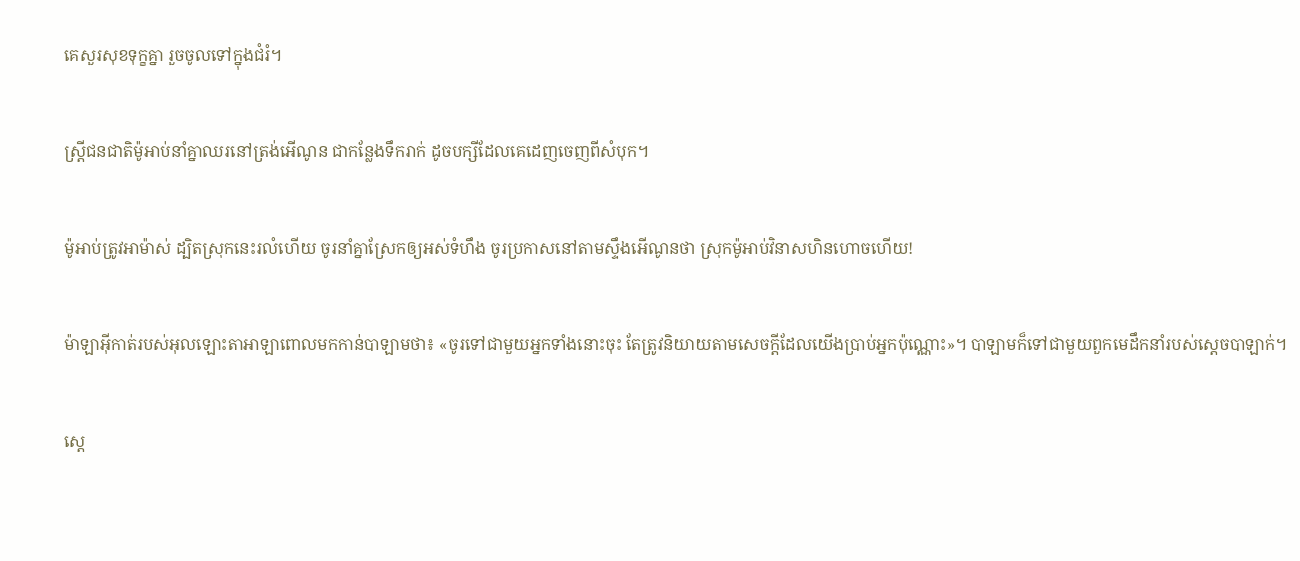គេសួរសុខទុក្ខគ្នា រួចចូលទៅក្នុងជំរំ។


ស្ត្រីជន‌ជាតិម៉ូអាប់នាំគ្នាឈរនៅត្រង់អើណូន ជាកន្លែងទឹករាក់ ដូចបក្សីដែលគេដេញចេញពីសំបុក។


ម៉ូអាប់ត្រូវអាម៉ាស់ ដ្បិតស្រុកនេះរលំហើយ ចូរនាំគ្នាស្រែកឲ្យអស់ទំហឹង ចូរប្រកាសនៅតាមស្ទឹងអើណូនថា ស្រុកម៉ូអាប់វិនាសហិន‌ហោចហើយ!


ម៉ាឡា‌អ៊ីកាត់របស់អុលឡោះ‌តាអាឡាពោលមកកាន់បាឡាមថា៖ «ចូរទៅជាមួយអ្នកទាំងនោះចុះ តែត្រូវនិយាយតាមសេចក្តីដែលយើងប្រាប់អ្នកប៉ុណ្ណោះ»។ បាឡាមក៏ទៅជាមួយពួកមេដឹកនាំរបស់ស្តេចបាឡាក់។


ស្តេ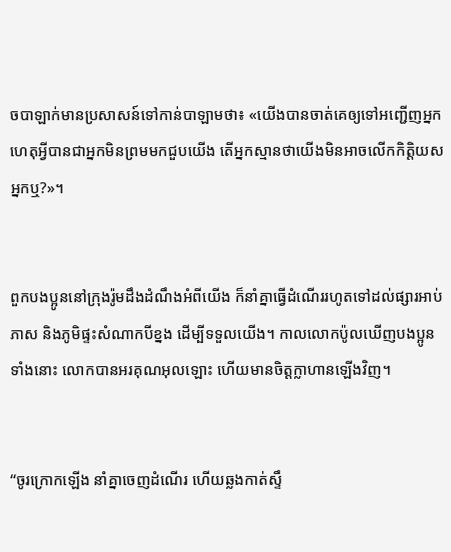ចបាឡាក់មានប្រសាសន៍ទៅកាន់បាឡាមថា៖ «យើងបានចាត់គេឲ្យទៅអញ្ជើញអ្នក ហេតុអ្វីបានជាអ្នកមិនព្រមមកជួបយើង តើអ្នកស្មានថាយើងមិនអាចលើកកិត្តិយសអ្នកឬ?»។


ពួកបងប្អូននៅក្រុងរ៉ូមដឹងដំណឹងអំពីយើង ក៏នាំគ្នាធ្វើដំណើររហូតទៅដល់ផ្សារអាប់ភាស និងភូមិផ្ទះសំណាកបីខ្នង ដើម្បីទទួលយើង។ កាលលោកប៉ូលឃើញបងប្អូនទាំងនោះ លោកបានអរគុណអុលឡោះ ហើយមានចិត្ដក្លា‌ហានឡើងវិញ។


“ចូរក្រោកឡើង នាំគ្នាចេញដំណើរ ហើយឆ្លងកាត់ស្ទឹ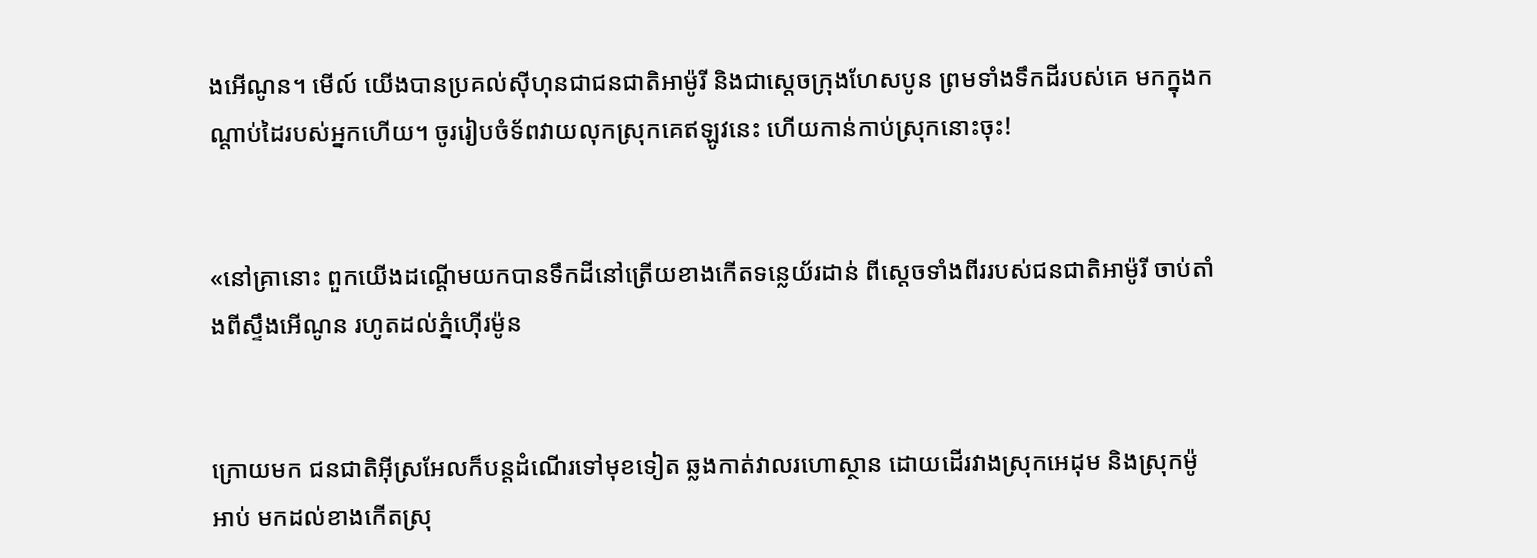ងអើណូន។ មើល៍ យើងបានប្រគល់ស៊ីហុនជាជន‌ជាតិអាម៉ូ‌រី និងជាស្តេចក្រុងហែស‌បូន ព្រមទាំងទឹកដីរបស់គេ មកក្នុងកណ្តាប់ដៃរបស់អ្នកហើយ។ ចូររៀបចំទ័ពវាយលុកស្រុកគេឥឡូវនេះ ហើយកាន់កាប់ស្រុកនោះចុះ!


«នៅគ្រានោះ ពួកយើងដណ្តើមយកបានទឹកដីនៅត្រើយខាងកើតទន្លេយ័រ‌ដាន់ ពីស្តេចទាំងពីររបស់ជន‌ជាតិអាម៉ូ‌រី ចាប់តាំងពីស្ទឹងអើណូន រហូតដល់ភ្នំហ៊ើរម៉ូន


ក្រោយមក ជន‌ជាតិអ៊ីស្រ‌អែលក៏បន្តដំណើរទៅមុខទៀត ឆ្លងកាត់វាលរហោ‌ស្ថាន ដោយដើរវាងស្រុកអេដុម និងស្រុកម៉ូអាប់ មកដល់ខាងកើតស្រុ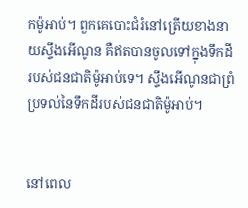កម៉ូអាប់។ ពួកគេបោះជំរំនៅត្រើយខាងនាយស្ទឹងអើណូន គឺឥតបានចូលទៅក្នុងទឹកដីរបស់ជន‌ជាតិម៉ូអាប់ទេ។ ស្ទឹងអើណូនជាព្រំប្រទល់នៃទឹកដីរបស់ជន‌ជាតិម៉ូអាប់។


នៅពេល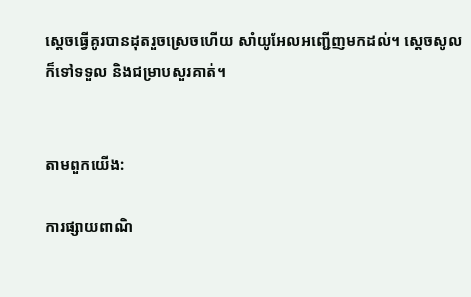ស្តេចធ្វើគូរបានដុតរួចស្រេចហើយ សាំយូ‌អែលអញ្ជើញមកដល់។ ស្តេចសូលក៏ទៅទទួល និងជម្រាបសួរគាត់។


តាមពួកយើង:

ការផ្សាយពាណិ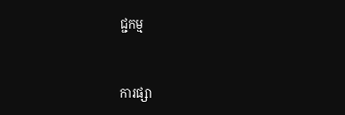ជ្ជកម្ម


ការផ្សា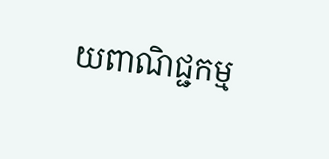យពាណិជ្ជកម្ម